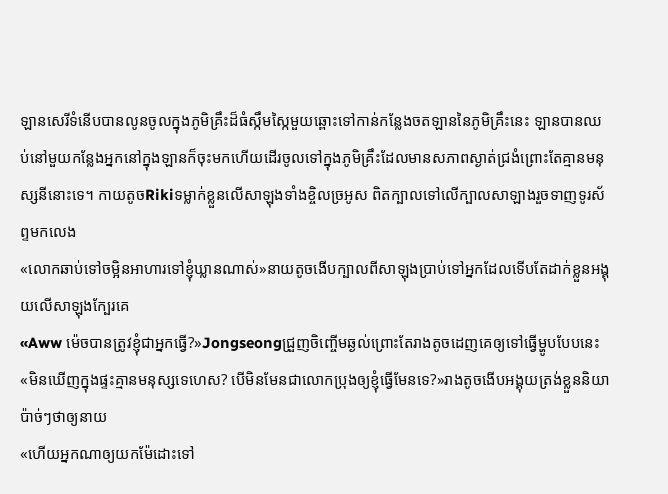ឡានសេរីទំនើបបានលូនចូលក្នុងភូមិគ្រឹះដ៏ធំស្កឹមស្កៃមួយឆ្ពោះទៅកាន់កន្លែងចតឡាននៃភូមិគ្រឹះនេះ ឡានបានឈប់នៅមួយកន្លែងអ្នកនៅក្នុងឡានក៏ចុះមកហើយដើរចូលទៅក្នុងភូមិគ្រឹះដែលមានសភាពស្ងាត់ជ្រងំព្រោះតែគ្មានមនុស្សនីនោះទេ។ កាយតូចRikiទម្លាក់ខ្លួនលើសាឡុងទាំងខ្ចិលច្រអូស ពិតក្បាលទៅលើក្បាលសាឡាងរួចទាញទូរស័ព្ទមកលេង
«លោកឆាប់ទៅចម្អិនអាហារទៅខ្ញុំឃ្លានណាស់»នាយតូចងើបក្បាលពីសាឡុងប្រាប់ទៅអ្នកដែលទើបតែដាក់ខ្លួនអង្គុយលើសាឡុងក្បែរគេ
«Aww ម៉េចបានត្រូវខ្ញុំជាអ្នកធ្វើ?»Jongseongជ្រួញចិញ្ចើមឆ្ងល់ព្រោះតែរាងតូចដេញគេឲ្យទៅធ្វើម្ហូបបែបនេះ
«មិនឃើញក្នុងផ្ទះគ្មានមនុស្សទេហេស? បើមិនមែនជាលោកប្រុងឲ្យខ្ញុំធ្វើមែនទេ?»រាងតូចងើបអង្គុយត្រង់ខ្លួននិយាប៉ាច់ៗថាឲ្យនាយ
«ហើយអ្នកណាឲ្យយកម៉ែដោះទៅ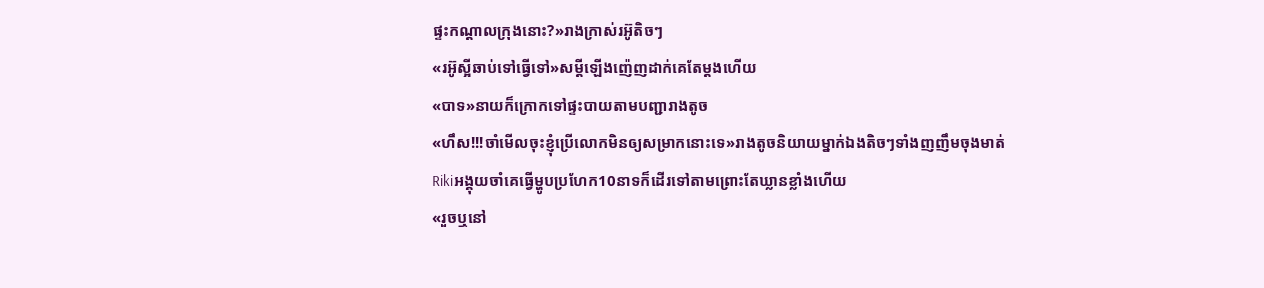ផ្ទះកណ្ដាលក្រុងនោះ?»រាងក្រាស់រអ៊ូតិចៗ
«រអ៊ូស្អីឆាប់ទៅធ្វើទៅ»សម្ដីឡើងញ៉េញដាក់គេតែម្ដងហើយ
«បាទ»នាយក៏ក្រោកទៅផ្ទះបាយតាមបញ្ជារាងតូច
«ហឹស!!!ចាំមើលចុះខ្ញុំប្រើលោកមិនឲ្យសម្រាកនោះទេ»រាងតូចនិយាយម្នាក់ឯងតិចៗទាំងញញឹមចុងមាត់
Rikiអង្គុយចាំគេធ្វើម្ហូបប្រហែក10នាទក៏ដើរទៅតាមព្រោះតែឃ្លានខ្លាំងហើយ
«រួចឬនៅ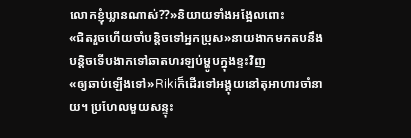លោកខ្ញុំឃ្លានណាស់??»និយាយទាំងអង្អែលពោះ
«ជិតរួចហើយចាំបន្តិចទៅអ្នកប្រុស»នាយងាកមកតបនឹងបន្តិចទើបងាកទៅឆាតហរឡប់ម្ហូបក្នុងខ្ទះវិញ
«ឲ្យឆាប់ឡើងទៅ»Rikiក៏ដើរទៅអង្គុយនៅតុអាហារចាំនាយ។ ប្រហែលមួយសន្ទុះ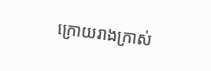ក្រោយរាងក្រាស់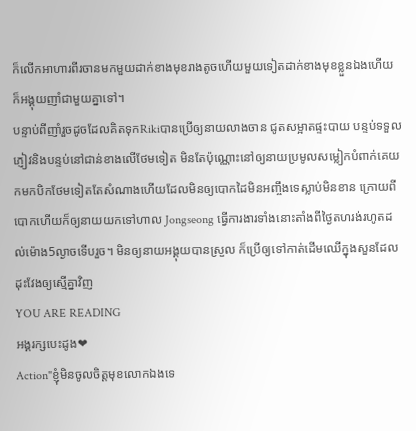ក៏លើកអាហារពីរចានមកមួយដាក់ខាងមុខរាងតូចហើយមួយទៀតដាក់ខាងមុខខ្លួនឯងហើយក៏អង្គុយញាំជាមួយគ្នាទៅ។
បន្ទាប់ពីញាំរួចដូចដែលគិតទុកRikiបានប្រើឲ្យនាយលាងចាន ជូតសម្អាតផ្ទះបាយ បន្ទប់ទទួលភ្ញៀវនិងបន្ទប់នៅជាន់ខាងលើថែមទៀត មិនតែប៉ុណ្ណោះនៅឲ្យនាយប្រមូលសម្លៀកបំពាក់គេយកមកបិកថែមទៀតតែសំណាងហើយដែលមិនឲ្យបោកដៃមិនអញ្ចឹងទេស្លាប់មិនខាន ក្រោយពីបោកហើយក៏ឲ្យនាយយកទៅហាល Jongseong ធ្វើការងារទាំងនោះតាំងពីថ្ងៃតហរង់រហូតដល់ម៉ោង5ល្ងាចទើបរួច។ មិនឲ្យនាយអង្គុយបានស្រួល ក៏ប្រើឲ្យទៅកាត់ដើមឈើក្នុងសួនដែលដុះវែងឲ្យស្មើគ្នាវិញ
YOU ARE READING
អង្គរក្សបេះដូង❤
Action"ខ្ញុំមិនចូលចិត្តមុខលោកឯងទេ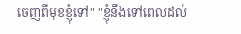ចេញពីមុខខ្ញុំទៅ" "ខ្ញុំនឹងទៅពេលដល់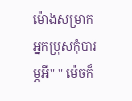ម៉ោងសម្រាកអ្នកប្រុសកុំបារម្ភអី" " ម៉េចក៏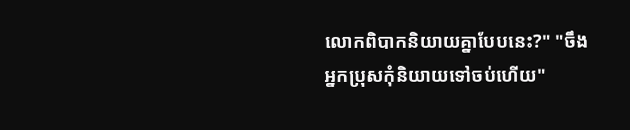លោកពិបាកនិយាយគ្នាបែបនេះ?" "ចឹងអ្នកប្រុសកុំនិយាយទៅចប់ហើយ"